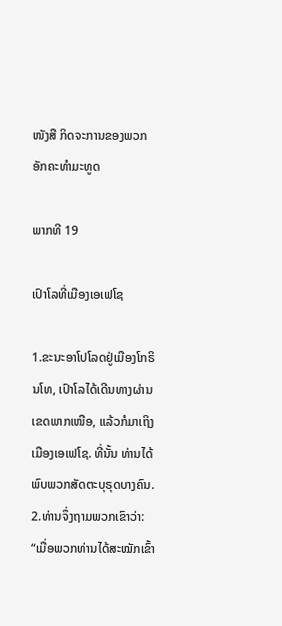ໜັງສື ກິດຈະການຂອງພວກອັກຄະທຳມະທູດ

ພາກທີ 19

ເປົາໂລທີ່ເມືອງເອເຟໂຊ

1.ຂະນະອາໂປໂລດຢູ່ເມືອງໂກຣິນໂທ, ເປົາໂລໄດ້ເດີນທາງຜ່ານເຂດພາກເໜືອ, ແລ້ວກໍມາເຖິງເມືອງເອເຟໂຊ. ທີ່ນັ້ນ ທ່ານໄດ້ພົບພວກສັດຕະບຸຣຸດບາງຄົນ. 2.ທ່ານຈຶ່ງຖາມພວກເຂົາວ່າ: “ເມື່ອພວກທ່ານໄດ້ສະໝັກເຂົ້າ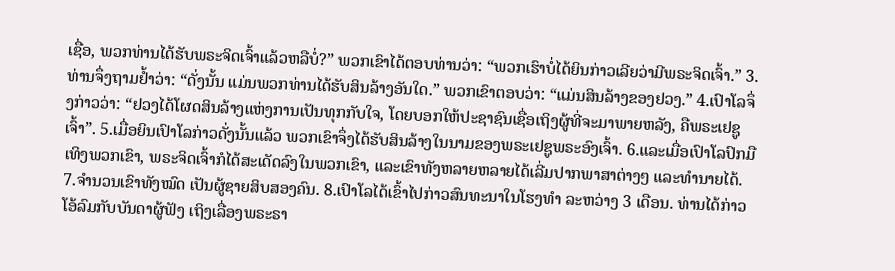ເຊື່ອ, ພວກທ່ານໄດ້ຮັບພຣະຈິດເຈົ້າແລ້ວຫລືບໍ່?” ພວກເຂົາໄດ້ຕອບທ່ານວ່າ: “ພວກເຮົາບໍ່ໄດ້ຍິນກ່າວເລີຍວ່າມີພຣະຈິດເຈົ້າ.” 3.ທ່ານຈຶ່ງຖາມຢ້ຳວ່າ: “ດັ່ງນັ້ນ ແມ່ນພວກທ່ານໄດ້ຮັບສິນລ້າງອັນໃດ.” ພວກເຂົາຕອບວ່າ: “ແມ່ນສິນລ້າງຂອງຢວງ.” 4.ເປົາໂລຈຶ່ງກ່າວວ່າ: “ຢວງໄດ້ໂຜດສິນລ້າງແຫ່ງການເປັນທຸກກັບໃຈ, ໂດຍບອກໃຫ້ປະຊາຊົນເຊື່ອເຖິງຜູ້ທີ່ຈະມາພາຍຫລັງ, ຄືພຣະເຢຊູເຈົ້າ”. 5.ເມື່ອຍິນເປົາໂລກ່າວດັ່ງນັ້ນແລ້ວ ພວກເຂົາຈຶ່ງໄດ້ຮັບສິນລ້າງໃນນາມຂອງພຣະເຢຊູພຣະອົງເຈົ້າ. 6.ແລະເມື່ອເປົາໂລປົກມືເທິງພວກເຂົາ, ພຣະຈິດເຈົ້າກໍໄດ້ສະເດັດລົງໃນພວກເຂົາ, ແລະເຂົາທັງຫລາຍຫລາຍໄດ້ເລີ່ມປາກພາສາຕ່າງໆ ແລະທຳນາຍໄດ້. 7.ຈຳນວນເຂົາທັງໝົດ ເປັນຜູ້ຊາຍສິບສອງຄົນ. 8.ເປົາໂລໄດ້ເຂົ້າໄປກ່າວສົນທະນາໃນໂຮງທຳ ລະຫວ່າງ 3 ເດືອນ. ທ່ານໄດ້ກ່າວໂອ້ລົມກັບບັນດາຜູ້ຟັງ ເຖິງເລື່ອງພຣະຣາ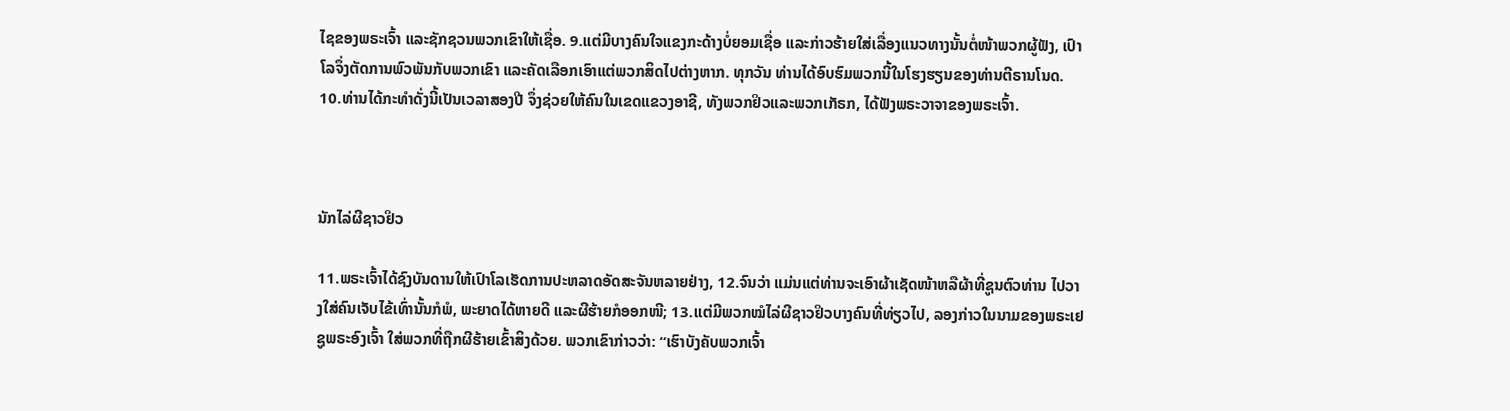ໄຊຂອງພຣະເຈົ້າ ແລະຊັກຊວນພວກເຂົາໃຫ້ເຊື່ອ. 9.ແຕ່ມີບາງຄົນໃຈແຂງກະດ້າງບໍ່ຍອມເຊື່ອ ແລະກ່າວຮ້າຍໃສ່ເລື່ອງແນວທາງນັ້ນຕໍ່ໜ້າພວກຜູ້ຟັງ, ເປົາໂລຈຶ່ງຕັດການພົວພັນກັບພວກເຂົາ ແລະຄັດເລືອກເອົາແຕ່ພວກສິດໄປຕ່າງຫາກ. ທຸກວັນ ທ່ານໄດ້ອົບຮົມພວກນີ້ໃນໂຮງຮຽນຂອງທ່ານຕີຣານໂນດ. 10.ທ່ານໄດ້ກະທຳດັ່ງນີ້ເປັນເວລາສອງປີ ຈຶ່ງຊ່ວຍໃຫ້ຄົນໃນເຂດແຂວງອາຊີ, ທັງພວກຢິວແລະພວກເກັຣກ, ໄດ້ຟັງພຣະວາຈາຂອງພຣະເຈົ້າ.



ນັກໄລ່ຜີຊາວຢິວ

11.ພຣະເຈົ້າໄດ້ຊົງບັນດານໃຫ້ເປົາໂລເຮັດການປະຫລາດອັດສະຈັນຫລາຍຢ່າງ, 12.ຈົນວ່າ ແມ່ນແຕ່ທ່ານຈະເອົາຜ້າເຊັດໜ້າຫລືຜ້າທີ່ຊູນຕົວທ່ານ ໄປວາງໃສ່ຄົນເຈັບໄຂ້ເທົ່ານັ້ນກໍພໍ, ພະຍາດໄດ້ຫາຍດີ ແລະຜີຮ້າຍກໍອອກໜີ; 13.ແຕ່ມີພວກໝໍໄລ່ຜີຊາວຢິວບາງຄົນທີ່ທ່ຽວໄປ, ລອງກ່າວໃນນາມຂອງພຣະເຢຊູພຣະອົງເຈົ້າ ໃສ່ພວກທີ່ຖືກຜີຮ້າຍເຂົ້າສິງດ້ວຍ. ພວກເຂົາກ່າວວ່າ: “ເຮົາບັງຄັບພວກເຈົ້າ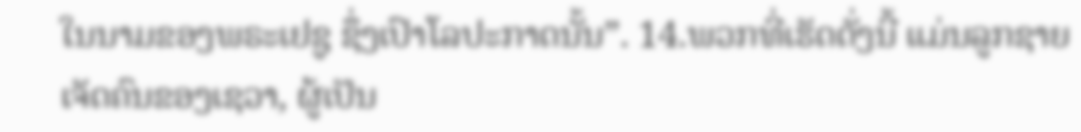ໃນນາມຂອງພຣະເຢຊູ ຊຶ່ງເປົາໂລປະກາດນັ້ນ”. 14.ພວກທີ່ເຮັດດັ່ງນີ້ ແມ່ນລູກຊາຍເຈັດຄົນຂອງເຊວາ, ຜູ້ເປັນ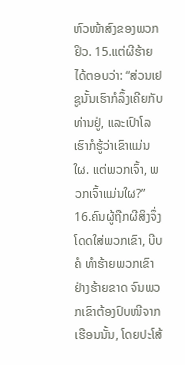ຫົວໜ້າສົງຂອງພວກຢິວ. 15.ແຕ່ຜີຮ້າຍໄດ້ຕອບວ່າ: “ສ່ວນເຢຊູນັ້ນເຮົາກໍລຶ້ງເຄີຍກັບທ່ານຢູ່, ແລະເປົາໂລ ເຮົາກໍຮູ້ວ່າເຂົາແມ່ນໃຜ. ແຕ່ພວກເຈົ້າ, ພວກເຈົ້າແມ່ນໃຜ?” 16.ຄົນຜູ້ຖືກຜີສິງຈຶ່ງໂດດໃສ່ພວກເຂົາ, ບີບຄໍ ທຳຮ້າຍພວກເຂົາຢ່າງຮ້າຍຂາດ ຈົນພວກເຂົາຕ້ອງປົບໜີຈາກເຮືອນນັ້ນ, ໂດຍປະໂສ້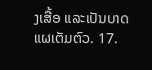ງເສື້ອ ແລະເປັນບາດແຜເຕັມຕົວ. 17.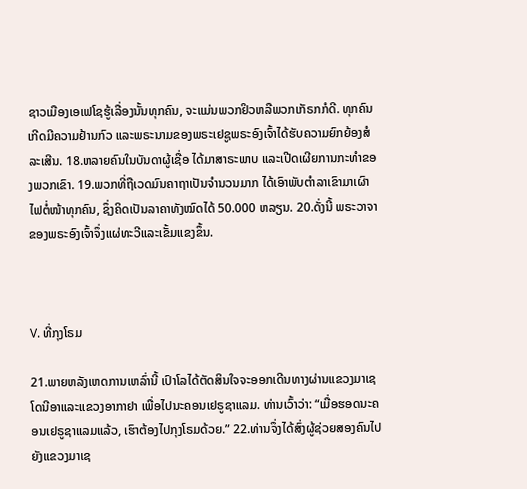ຊາວເມືອງເອເຟໂຊຮູ້ເລື່ອງນັ້ນທຸກຄົນ, ຈະແມ່ນພວກຢິວຫລືພວກເກັຣກກໍດີ. ທຸກຄົນເກີດມີຄວາມຢ້ານກົວ ແລະພຣະນາມຂອງພຣະເຢຊູພຣະອົງເຈົ້າໄດ້ຮັບຄວາມຍົກຍ້ອງສໍລະເສີນ. 18.ຫລາຍຄົນໃນບັນດາຜູ້ເຊື່ອ ໄດ້ມາສາຣະພາບ ແລະເປີດເຜີຍການກະທຳຂອງພວກເຂົາ. 19.ພວກທີ່ຖືເວດມົນຄາຖາເປັນຈຳນວນມາກ ໄດ້ເອົາພັບຕຳລາເຂົາມາເຜົາໄຟຕໍ່ໜ້າທຸກຄົນ, ຊຶ່ງຄິດເປັນລາຄາທັງໝົດໄດ້ 50.000 ຫລຽນ. 20.ດັ່ງນີ້ ພຣະວາຈາຂອງພຣະອົງເຈົ້າຈຶ່ງແຜ່ທະວີແລະເຂັ້ມແຂງຂຶ້ນ.



V. ທີ່ກຸງໂຣມ

21.ພາຍຫລັງເຫດການເຫລົ່ານີ້ ເປົາໂລໄດ້ຕັດສິນໃຈຈະອອກເດີນທາງຜ່ານແຂວງມາເຊໂດນີອາແລະແຂວງອາກາຢາ ເພື່ອໄປນະຄອນເຢຣູຊາແລມ. ທ່ານເວົ້າວ່າ: “ເມື່ອຮອດນະຄອນເຢຣູຊາແລມແລ້ວ, ເຮົາຕ້ອງໄປກຸງໂຣມດ້ວຍ.” 22.ທ່ານຈຶ່ງໄດ້ສົ່ງຜູ້ຊ່ວຍສອງຄົນໄປຍັງແຂວງມາເຊ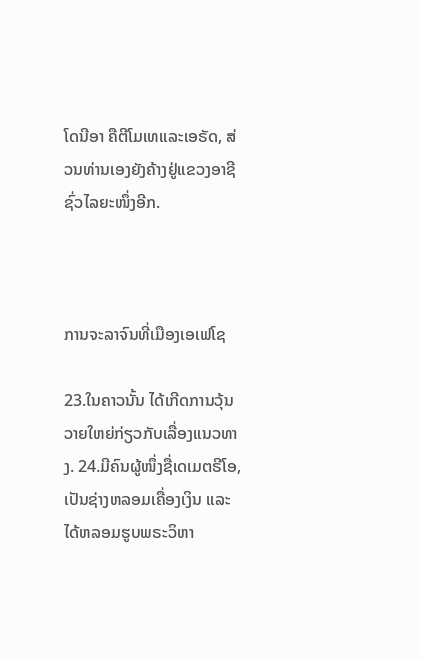ໂດນີອາ ຄືຕີໂມເທແລະເອຣັດ, ສ່ວນທ່ານເອງຍັງຄ້າງຢູ່ແຂວງອາຊີຊົ່ວໄລຍະໜຶ່ງອີກ.



ການຈະລາຈົນທີ່ເມືອງເອເຟໂຊ

23.ໃນຄາວນັ້ນ ໄດ້ເກີດການວຸ້ນວາຍໃຫຍ່ກ່ຽວກັບເລື່ອງແນວທາງ. 24.ມີຄົນຜູ້ໜຶ່ງຊື່ເດເມຕຣີໂອ, ເປັນຊ່າງຫລອມເຄື່ອງເງິນ ແລະໄດ້ຫລອມຮູບພຣະວິຫາ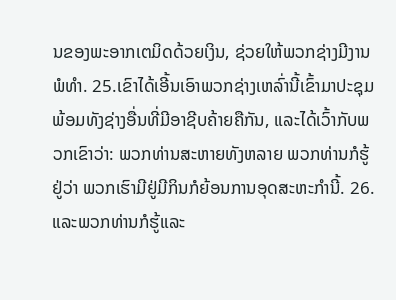ນຂອງພະອາກເຕມິດດ້ວຍເງິນ, ຊ່ວຍໃຫ້ພວກຊ່າງມີງານພໍທຳ. 25.ເຂົາໄດ້ເອີ້ນເອົາພວກຊ່າງເຫລົ່ານີ້ເຂົ້າມາປະຊຸມ ພ້ອມທັງຊ່າງອື່ນທີ່ມີອາຊີບຄ້າຍຄືກັນ, ແລະໄດ້ເວົ້າກັບພວກເຂົາວ່າ: ພວກທ່ານສະຫາຍທັງຫລາຍ ພວກທ່ານກໍຮູ້ຢູ່ວ່າ ພວກເຮົາມີຢູ່ມີກິນກໍຍ້ອນການອຸດສະຫະກຳນີ້. 26.ແລະພວກທ່ານກໍຮູ້ແລະ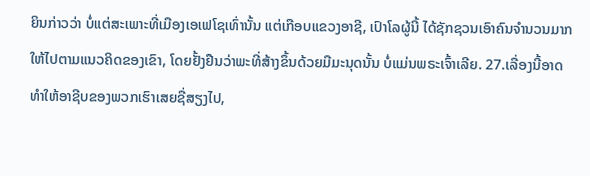ຍິນກ່າວວ່າ ບໍ່ແຕ່ສະເພາະທີ່ເມືອງເອເຟໂຊເທົ່ານັ້ນ ແຕ່ເກືອບແຂວງອາຊີ, ເປົາໂລຜູ້ນີ້ ໄດ້ຊັກຊວນເອົາຄົນຈຳນວນມາກ ໃຫ້ໄປຕາມແນວຄິດຂອງເຂົາ, ໂດຍຢັ້ງຢືນວ່າພະທີ່ສ້າງຂຶ້ນດ້ວຍມືມະນຸດນັ້ນ ບໍ່ແມ່ນພຣະເຈົ້າເລີຍ. 27.ເລື່ອງນີ້ອາດທຳໃຫ້ອາຊີບຂອງພວກເຮົາເສຍຊື່ສຽງໄປ,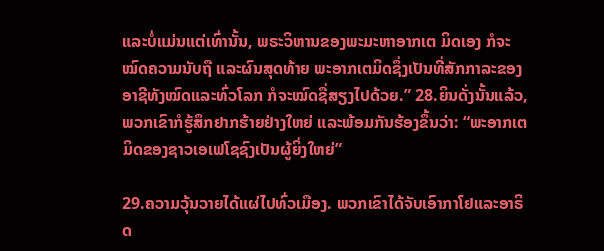ແລະບໍ່ແມ່ນແຕ່ເທົ່ານັ້ນ, ພຣະວິຫານຂອງພະມະຫາອາກເຕ ມິດເອງ ກໍຈະໝົດຄວາມນັບຖື ແລະຜົນສຸດທ້າຍ ພະອາກເຕມິດຊຶ່ງເປັນທີ່ສັກກາລະຂອງອາຊີທັງໝົດແລະທົ່ວໂລກ ກໍຈະໝົດຊື່ສຽງໄປດ້ວຍ.” 28.ຍິນດັ່ງນັ້ນແລ້ວ, ພວກເຂົາກໍຮູ້ສຶກຢາກຮ້າຍຢ່າງໃຫຍ່ ແລະພ້ອມກັນຮ້ອງຂຶ້ນວ່າ: “ພະອາກເຕມິດຂອງຊາວເອເຟໂຊຊົງເປັນຜູ້ຍິ່ງໃຫຍ່”

29.ຄວາມວຸ້ນວາຍໄດ້ແຜ່ໄປທົ່ວເມືອງ. ພວກເຂົາໄດ້ຈັບເອົາກາໂຢແລະອາຣິດ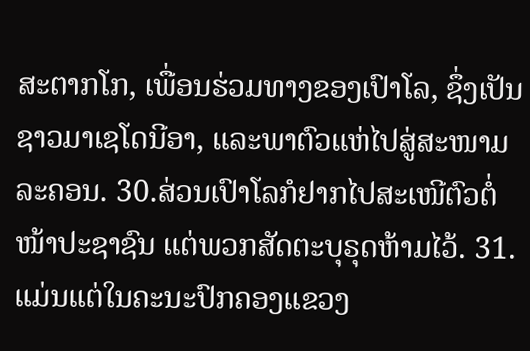ສະຕາກໂກ, ເພື່ອນຮ່ວມທາງຂອງເປົາໂລ, ຊຶ່ງເປັນຊາວມາເຊໂດນີອາ, ແລະພາຕົວແຫ່ໄປສູ່ສະໜາມລະຄອນ. 30.ສ່ວນເປົາໂລກໍຢາກໄປສະເໜີຕົວຕໍ່ໜ້າປະຊາຊົນ ແຕ່ພວກສັດຕະບຸຣຸດຫ້າມໄວ້. 31.ແມ່ນແຕ່ໃນຄະນະປົກຄອງແຂວງ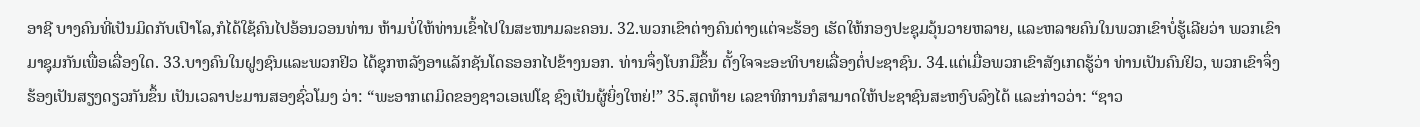ອາຊີ ບາງຄົນທີ່ເປັນມິດກັບເປົາໂລ,ກໍໄດ້ໃຊ້ຄົນໄປອ້ອນວອນທ່ານ ຫ້າມບໍ່ໃຫ້ທ່ານເຂົ້າໄປໃນສະໜາມລະຄອນ. 32.ພວກເຂົາຕ່າງຄົນຕ່າງແຕ່ຈະຮ້ອງ ເຮັດໃຫ້ກອງປະຊຸມວຸ້ນວາຍຫລາຍ, ແລະຫລາຍຄົນໃນພວກເຂົາບໍ່ຮູ້ເລີຍວ່າ ພວກເຂົາມາຊຸມກັນເພື່ອເລື່ອງໃດ. 33.ບາງຄົນໃນຝູງຊົນແລະພວກຢິວ ໄດ້ຊຸກຫລັງອາແລັກຊັນໂດຣອອກໄປຂ້າງນອກ. ທ່ານຈຶ່ງໂບກມືຂຶ້ນ ຕັ້ງໃຈຈະອະທິບາຍເລື່ອງຕໍ່ປະຊາຊົນ. 34.ແຕ່ເມື່ອພວກເຂົາສັງເກດຮູ້ວ່າ ທ່ານເປັນຄົນຢິວ, ພວກເຂົາຈຶ່ງຮ້ອງເປັນສຽງດຽວກັນຂຶ້ນ ເປັນເວລາປະມານສອງຊົ່ວໂມງ ວ່າ: “ພະອາກເຕມິດຂອງຊາວເອເຟໂຊ ຊົງເປັນຜູ້ຍິ່ງໃຫຍ່!” 35.ສຸດທ້າຍ ເລຂາທິການກໍສາມາດໃຫ້ປະຊາຊົນສະຫງົບລົງໄດ້ ແລະກ່າວວ່າ: “ຊາວ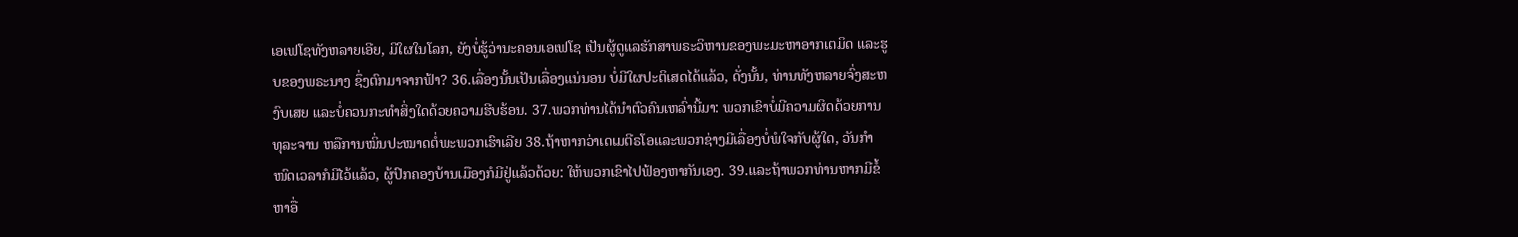ເອເຟໂຊທັງຫລາຍເອີຍ, ມີໃຜໃນໂລກ, ຍັງບໍ່ຮູ້ວ່ານະຄອນເອເຟໂຊ ເປັນຜູ້ດູແລຮັກສາພຣະວິຫານຂອງພະມະຫາອາກເຕມິດ ແລະຮູບຂອງພຣະນາງ ຊຶ່ງຕົກມາຈາກຟ້າ? 36.ເລື່ອງນັ້ນເປັນເລື່ອງແນ່ນອນ ບໍ່ມີໃຜປະຕິເສດໄດ້ແລ້ວ, ດັ່ງນັ້ນ, ທ່ານທັງຫລາຍຈົ່ງສະຫງົບເສຍ ແລະບໍ່ຄວນກະທຳສິ່ງໃດດ້ວຍຄວາມຮີບຮ້ອນ. 37.ພວກທ່ານໄດ້ນຳຕົວຄົນເຫລົ່ານີ້ມາ: ພວກເຂົາບໍ່ມີຄວາມຜິດດ້ວຍການທຸລະຈານ ຫລືການໝິ່ນປະໝາດຕໍ່ພະພວກເຮົາເລີຍ 38.ຖ້າຫາກວ່າເດເມຕີຣໂອແລະພວກຊ່າງມີເລື່ອງບໍ່ພໍໃຈກັບຜູ້ໃດ, ວັນກຳໜົດເວລາກໍມີໄວ້ແລ້ວ, ຜູ້ປົກຄອງບ້ານເມືອງກໍມີຢູ່ແລ້ວດ້ວຍ: ໃຫ້ພວກເຂົາໄປຟ້ອງຫາກັນເອງ. 39.ແລະຖ້າພວກທ່ານຫາກມີຂໍ້ຫາອື່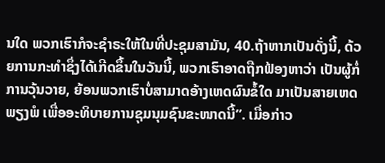ນໃດ ພວກເຮົາກໍຈະຊຳຣະໃຫ້ໃນທີ່ປະຊຸມສາມັນ, 40.ຖ້າຫາກເປັນດັ່ງນີ້, ດ້ວຍການກະທຳຊຶ່ງໄດ້ເກີດຂຶ້ນໃນວັນນີ້, ພວກເຮົາອາດຖືກຟ້ອງຫາວ່າ ເປັນຜູ້ກໍ່ການວຸ້ນວາຍ, ຍ້ອນພວກເຮົາບໍ່ສາມາດອ້າງເຫດຜົນຂໍ້ໃດ ມາເປັນສາຍເຫດພຽງພໍ ເພື່ອອະທິບາຍການຊຸມນຸມຊົນຂະໜາດນີ້”. ເມື່ອກ່າວ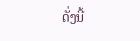ດັ່ງນີ້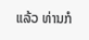ແລ້ວ ທ່ານກໍ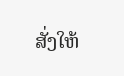ສັ່ງໃຫ້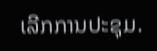ເລີກການປະຊຸມ.